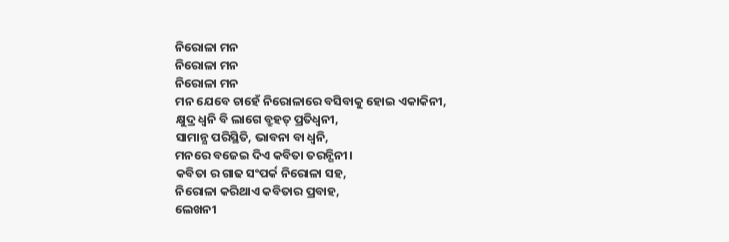ନିରୋଳା ମନ
ନିରୋଳା ମନ
ନିରୋଳା ମନ
ମନ ଯେବେ ଚାହେଁ ନିରୋଳାରେ ବସିବାକୁ ହୋଇ ଏକାକିନୀ,
କ୍ଷୁଦ୍ର ଧ୍ବନି ବି ଲାଗେ ବ୍ରୁହତ୍ ପ୍ରତିଧ୍ବନୀ,
ସାମାନ୍ଯ ପରିସ୍ଥିତି, ଭାବନା ବା ଧ୍ବନି,
ମନରେ ବଜେଇ ଦିଏ କବିତା ତରନ୍ଗିନୀ।
କବିତା ର ଗାଢ ସଂପର୍କ ନିରୋଳା ସହ,
ନିରୋଳା କରିଥାଏ କବିତାର ପ୍ରବାହ,
ଲେଖନୀ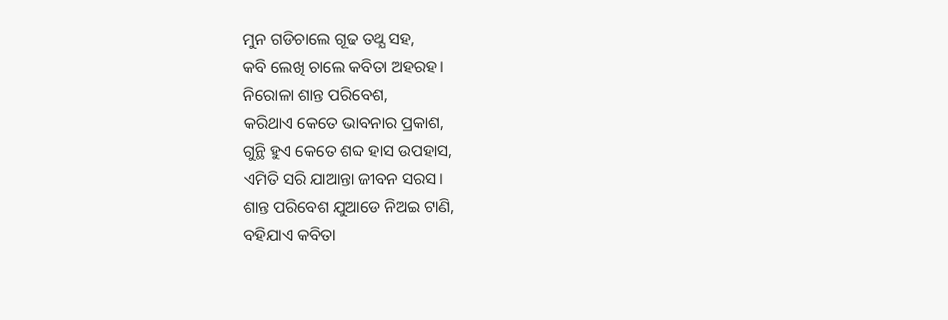ମୁନ ଗଡିଚାଲେ ଗୂଢ ତଥ୍ଯ ସହ,
କବି ଲେଖି ଚାଲେ କବିତା ଅହରହ।
ନିରୋଳା ଶାନ୍ତ ପରିବେଶ,
କରିଥାଏ କେତେ ଭାବନାର ପ୍ରକାଶ,
ଗୁନ୍ଥି ହୁଏ କେତେ ଶବ୍ଦ ହାସ ଉପହାସ,
ଏମିତି ସରି ଯାଆନ୍ତା ଜୀବନ ସରସ।
ଶାନ୍ତ ପରିବେଶ ଯୁଆଡେ ନିଅଇ ଟାଣି,
ବହିଯାଏ କବିତା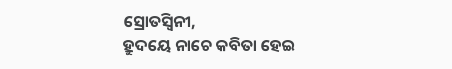ସ୍ରୋତସ୍ବିନୀ,
ହ୍ରୁଦୟେ ନାଚେ କବିତା ହେଇ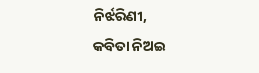ନିର୍ଝରିଣୀ,
କବିତା ନିଅଇ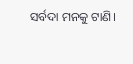ସର୍ବଦା ମନକୁ ଟାଣି।